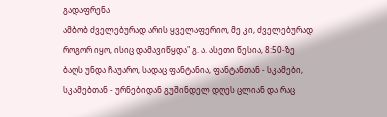გადაფრენა
ამბობ ძველებურად არის ყველაფერიო, მე კი, ძველებურად როგორ იყო, ისიც დამავიწყდა" გ. ა. ასეთი წესია, 8:50-ზე ბაღს უნდა ჩაუარო, სადაც ფანტანია, ფანტანთან - სკამები, სკამებთან - ურნებიდან გუშინდელ დღეს ცლიან და რაც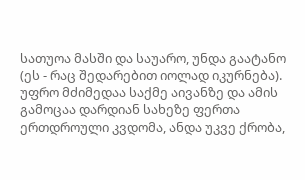სათუოა მასში და საუარო, უნდა გაატანო (ეს - რაც შედარებით იოლად იკურნება). უფრო მძიმედაა საქმე აივანზე და ამის გამოცაა დარდიან სახეზე ფერთა ერთდროული კვდომა, ანდა უკვე ქრობა,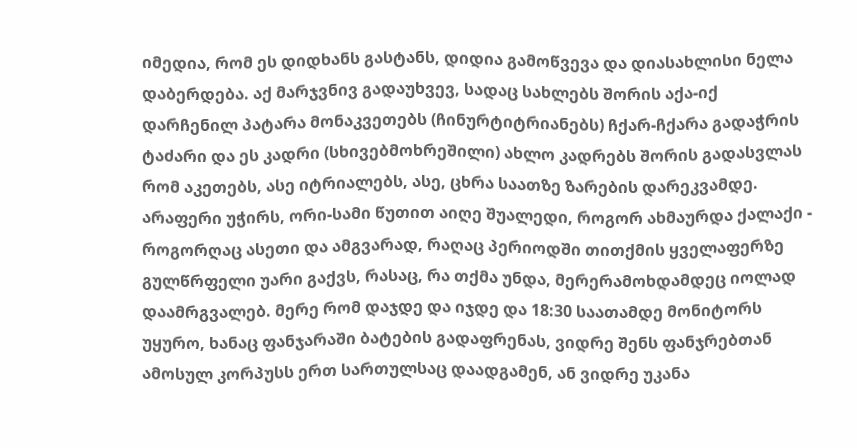იმედია, რომ ეს დიდხანს გასტანს, დიდია გამოწვევა და დიასახლისი ნელა დაბერდება. აქ მარჯვნივ გადაუხვევ, სადაც სახლებს შორის აქა-იქ დარჩენილ პატარა მონაკვეთებს (ჩინურტიტრიანებს) ჩქარ-ჩქარა გადაჭრის ტაძარი და ეს კადრი (სხივებმოხრეშილი) ახლო კადრებს შორის გადასვლას რომ აკეთებს, ასე იტრიალებს, ასე, ცხრა საათზე ზარების დარეკვამდე. არაფერი უჭირს, ორი-სამი წუთით აიღე შუალედი, როგორ ახმაურდა ქალაქი - როგორღაც ასეთი და ამგვარად, რაღაც პერიოდში თითქმის ყველაფერზე გულწრფელი უარი გაქვს, რასაც, რა თქმა უნდა, მერერამოხდამდეც იოლად დაამრგვალებ. მერე რომ დაჯდე და იჯდე და 18:30 საათამდე მონიტორს უყურო, ხანაც ფანჯარაში ბატების გადაფრენას, ვიდრე შენს ფანჯრებთან ამოსულ კორპუსს ერთ სართულსაც დაადგამენ, ან ვიდრე უკანა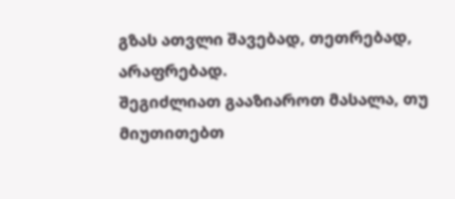გზას ათვლი შავებად, თეთრებად, არაფრებად.
შეგიძლიათ გააზიაროთ მასალა, თუ მიუთითებთ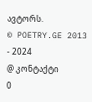ავტორს.
© POETRY.GE 2013 - 2024
@ კონტაქტი
0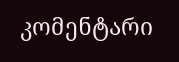კომენტარი